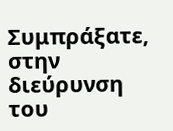Συμπράξατε, στην διεύρυνση του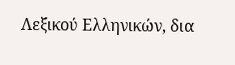Λεξικού Ελληνικών, δια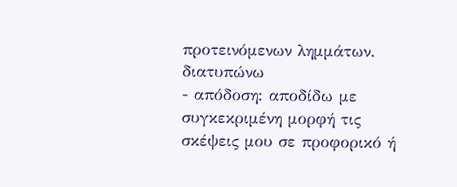προτεινόμενων λημμάτων.
διατυπώνω
- απόδοση: αποδίδω με συγκεκριμένη μορφή τις σκέψεις μου σε προφορικό ή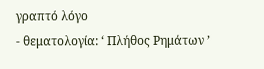γραπτό λόγο
- θεματολογία: ‘ Πλήθος Ρημάτων ’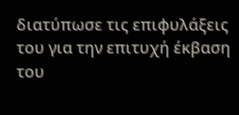διατύπωσε τις επιφυλάξεις του για την επιτυχή έκβαση του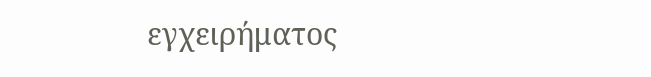εγχειρήματος